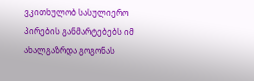ვკითხულობ სასულიერო პირების განმარტებებს იმ ახალგაზრდა გოგონას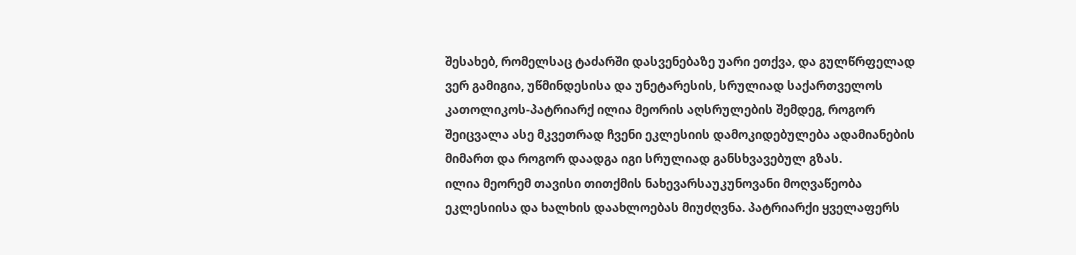შესახებ, რომელსაც ტაძარში დასვენებაზე უარი ეთქვა, და გულწრფელად ვერ გამიგია, უწმინდესისა და უნეტარესის, სრულიად საქართველოს კათოლიკოს-პატრიარქ ილია მეორის აღსრულების შემდეგ, როგორ შეიცვალა ასე მკვეთრად ჩვენი ეკლესიის დამოკიდებულება ადამიანების მიმართ და როგორ დაადგა იგი სრულიად განსხვავებულ გზას.
ილია მეორემ თავისი თითქმის ნახევარსაუკუნოვანი მოღვაწეობა ეკლესიისა და ხალხის დაახლოებას მიუძღვნა. პატრიარქი ყველაფერს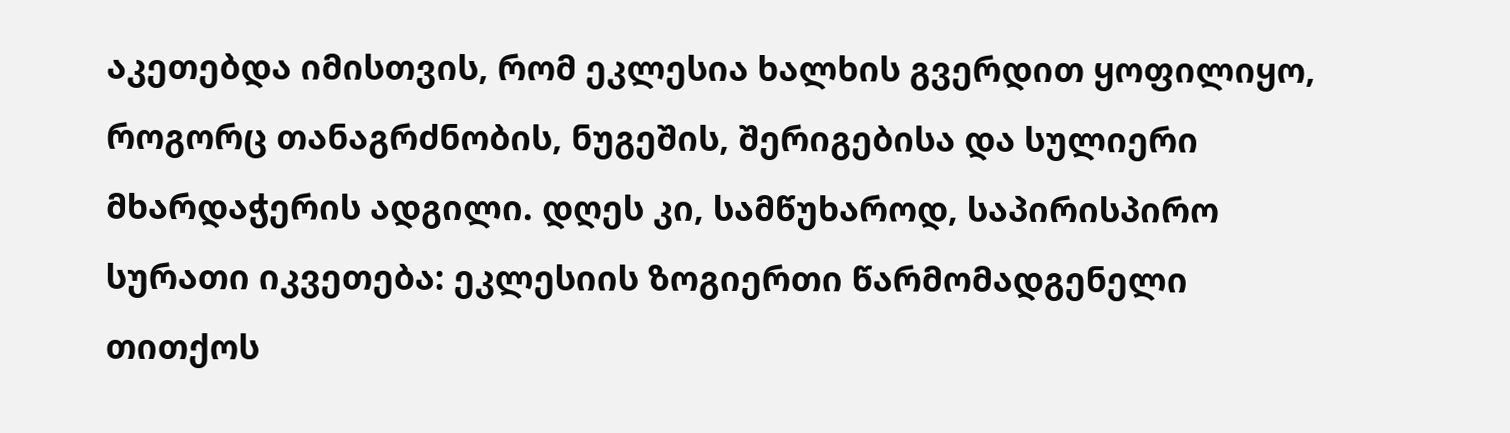აკეთებდა იმისთვის, რომ ეკლესია ხალხის გვერდით ყოფილიყო, როგორც თანაგრძნობის, ნუგეშის, შერიგებისა და სულიერი მხარდაჭერის ადგილი. დღეს კი, სამწუხაროდ, საპირისპირო სურათი იკვეთება: ეკლესიის ზოგიერთი წარმომადგენელი თითქოს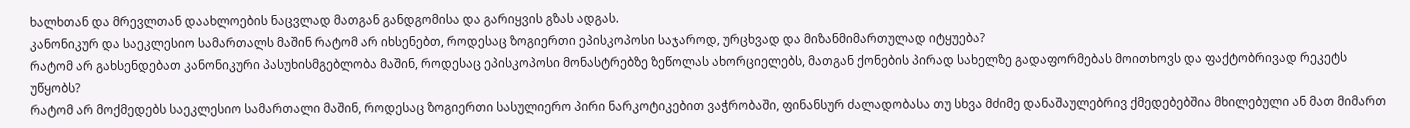ხალხთან და მრევლთან დაახლოების ნაცვლად მათგან განდგომისა და გარიყვის გზას ადგას.
კანონიკურ და საეკლესიო სამართალს მაშინ რატომ არ იხსენებთ, როდესაც ზოგიერთი ეპისკოპოსი საჯაროდ, ურცხვად და მიზანმიმართულად იტყუება?
რატომ არ გახსენდებათ კანონიკური პასუხისმგებლობა მაშინ, როდესაც ეპისკოპოსი მონასტრებზე ზეწოლას ახორციელებს, მათგან ქონების პირად სახელზე გადაფორმებას მოითხოვს და ფაქტობრივად რეკეტს უწყობს?
რატომ არ მოქმედებს საეკლესიო სამართალი მაშინ, როდესაც ზოგიერთი სასულიერო პირი ნარკოტიკებით ვაჭრობაში, ფინანსურ ძალადობასა თუ სხვა მძიმე დანაშაულებრივ ქმედებებშია მხილებული ან მათ მიმართ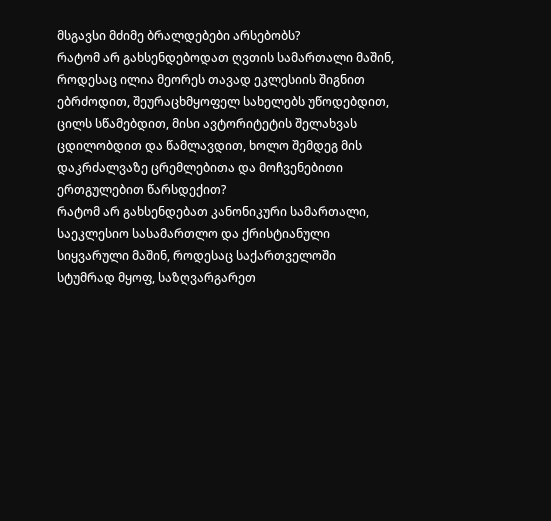მსგავსი მძიმე ბრალდებები არსებობს?
რატომ არ გახსენდებოდათ ღვთის სამართალი მაშინ, როდესაც ილია მეორეს თავად ეკლესიის შიგნით ებრძოდით, შეურაცხმყოფელ სახელებს უწოდებდით, ცილს სწამებდით, მისი ავტორიტეტის შელახვას ცდილობდით და წამლავდით, ხოლო შემდეგ მის დაკრძალვაზე ცრემლებითა და მოჩვენებითი ერთგულებით წარსდექით?
რატომ არ გახსენდებათ კანონიკური სამართალი, საეკლესიო სასამართლო და ქრისტიანული სიყვარული მაშინ, როდესაც საქართველოში სტუმრად მყოფ, საზღვარგარეთ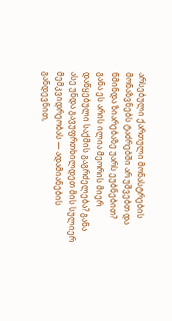არსებული ქართული მონასტრების მონაზვნებს ტაძრებში არ უშვებთ და წმინდა ზიარებაზე უარს ეუბნებით?
განა ეს არის ილია მეორის მიერ დაწყებული საქმის გაგრძელება? განა ასე უნდა გავუფრთხილდეთ მის სულიერ მემკვიდრეობას — ადამიანების განდევნით,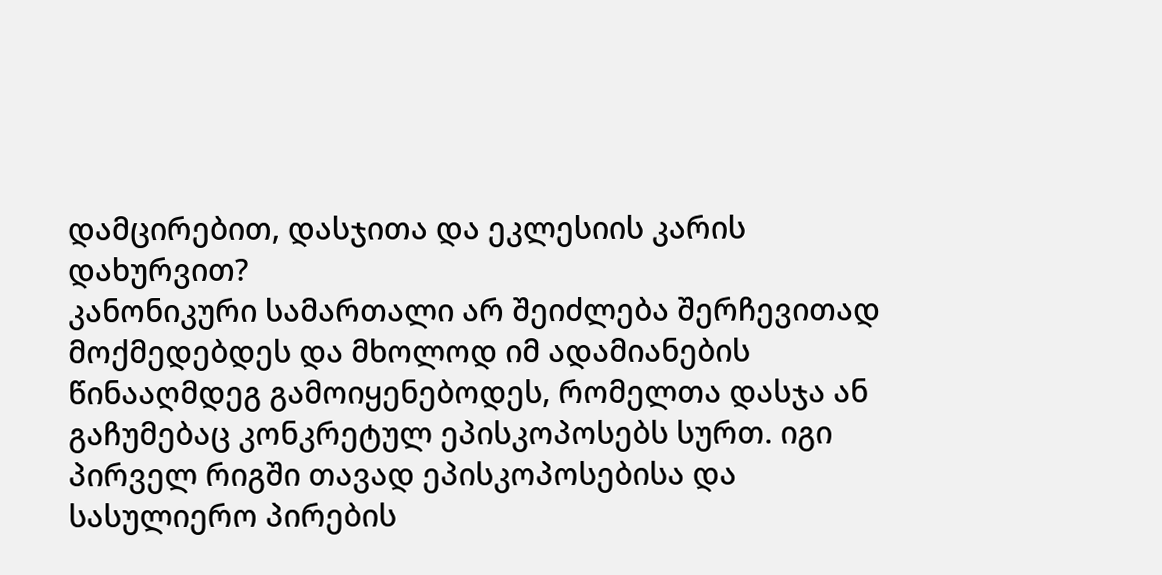დამცირებით, დასჯითა და ეკლესიის კარის დახურვით?
კანონიკური სამართალი არ შეიძლება შერჩევითად მოქმედებდეს და მხოლოდ იმ ადამიანების წინააღმდეგ გამოიყენებოდეს, რომელთა დასჯა ან გაჩუმებაც კონკრეტულ ეპისკოპოსებს სურთ. იგი პირველ რიგში თავად ეპისკოპოსებისა და სასულიერო პირების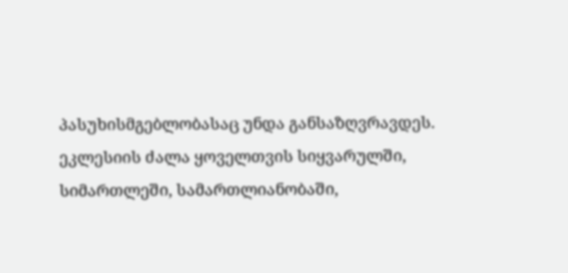პასუხისმგებლობასაც უნდა განსაზღვრავდეს.
ეკლესიის ძალა ყოველთვის სიყვარულში, სიმართლეში, სამართლიანობაში,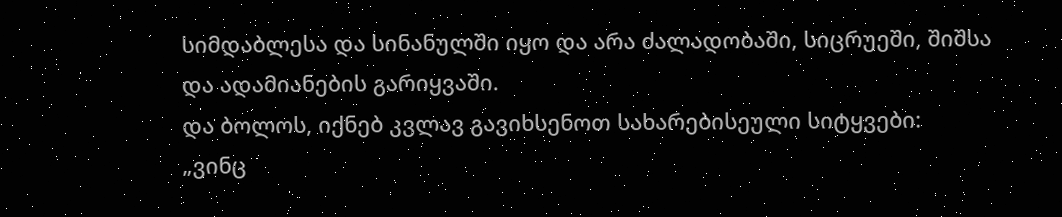სიმდაბლესა და სინანულში იყო და არა ძალადობაში, სიცრუეში, შიშსა და ადამიანების გარიყვაში.
და ბოლოს, იქნებ კვლავ გავიხსენოთ სახარებისეული სიტყვები:
„ვინც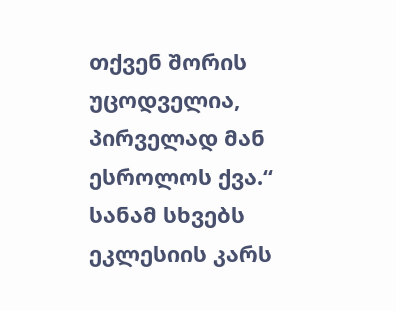თქვენ შორის უცოდველია, პირველად მან ესროლოს ქვა.“
სანამ სხვებს ეკლესიის კარს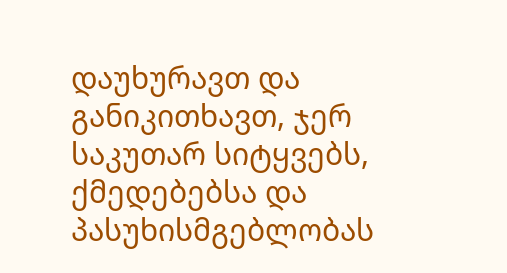დაუხურავთ და განიკითხავთ, ჯერ საკუთარ სიტყვებს, ქმედებებსა და პასუხისმგებლობას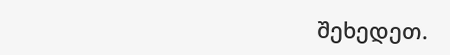შეხედეთ.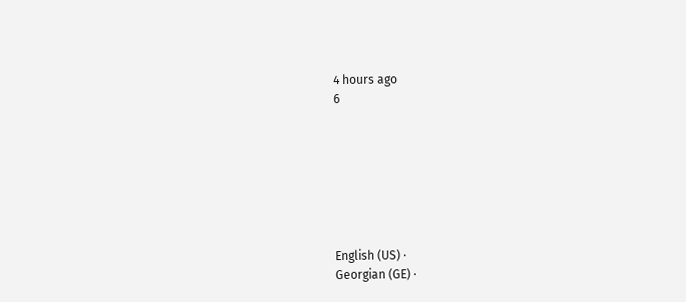4 hours ago
6







English (US) ·
Georgian (GE) ·